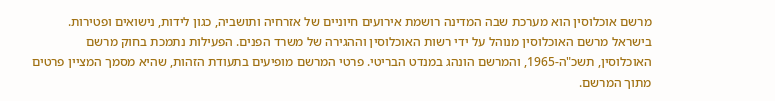מרשם אוכלוסין הוא מערכת שבה המדינה רושמת אירועים חיוניים של אזרחיה ותושביה, כגון לידות, נישואים ופטירות.
בישראל מרשם האוכלוסין מנוהל על ידי רשות האוכלוסין וההגירה של משרד הפנים. הפעילות נתמכת בחוק מרשם האוכלוסין, תשכ"ה-1965, והמרשם הונהג במנדט הבריטי. פרטי המרשם מופיעים בתעודת הזהות, שהיא מסמך המציין פרטים מתוך המרשם.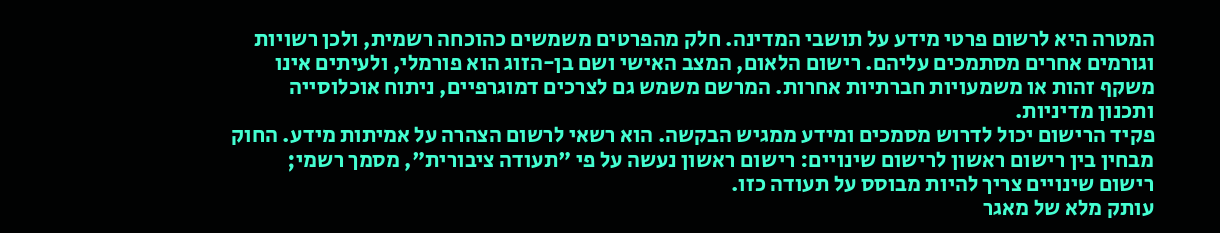המטרה היא לרשום פרטי מידע על תושבי המדינה. חלק מהפרטים משמשים כהוכחה רשמית, ולכן רשויות וגורמים אחרים מסתמכים עליהם. רישום הלאום, המצב האישי ושם בן-הזוג הוא פורמלי, ולעיתים אינו משקף זהות או משמעויות חברתיות אחרות. המרשם משמש גם לצרכים דמוגרפיים, ניתוח אוכלוסייה ותכנון מדיניות.
פקיד הרישום יכול לדרוש מסמכים ומידע ממגיש הבקשה. הוא רשאי לרשום הצהרה על אמיתות מידע. החוק מבחין בין רישום ראשון לרישום שינויים: רישום ראשון נעשה על פי "תעודה ציבורית", מסמך רשמי; רישום שינויים צריך להיות מבוסס על תעודה כזו.
עותק מלא של מאגר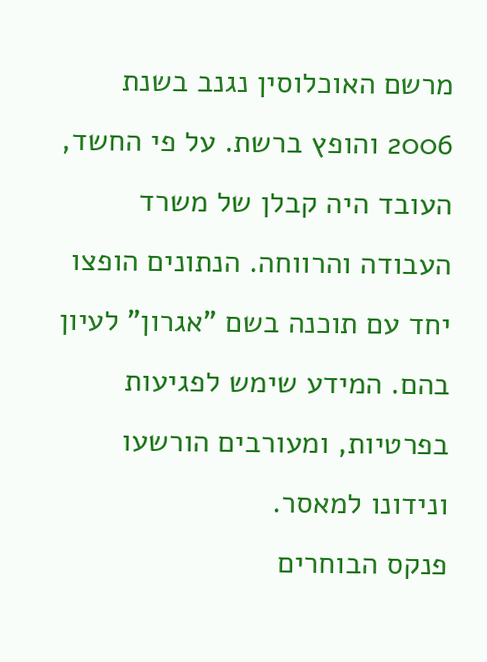מרשם האוכלוסין נגנב בשנת 2006 והופץ ברשת. על פי החשד, העובד היה קבלן של משרד העבודה והרווחה. הנתונים הופצו יחד עם תוכנה בשם "אגרון" לעיון בהם. המידע שימש לפגיעות בפרטיות, ומעורבים הורשעו ונידונו למאסר.
פנקס הבוחרים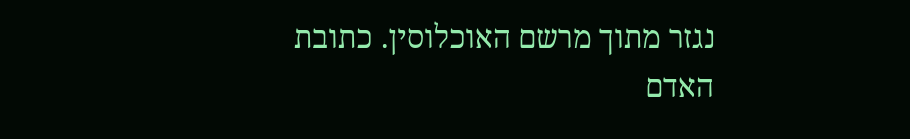נגזר מתוך מרשם האוכלוסין. כתובת האדם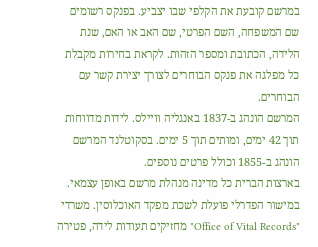במרשם קובעת את הקלפי שבו יצביע. בפנקס רשומים שם המשפחה, השם הפרטי, שם האב או האם, שנת הלידה, הכתובת ומספר הזהות. לקראת בחירות מקבלת כל מפלגה את פנקס הבוחרים לצורך יצירת קשר עם הבוחרים.
המרשם הונהג ב-1837 באנגליה וויילס. לידות מדווחות תוך 42 ימים, ומותים תוך 5 ימים. בסקוטלנד המרשם הונהג ב-1855 וכולל פרטים נוספים.
בארצות הברית כל מדינה מנהלת מרשם באופן עצמאי. במישור הפדרלי פועלת לשכת מפקד האוכלוסין. משרדי "Office of Vital Records" מחזיקים תעודות לידה, פטירה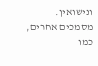ונישואין. מסמכים אחרים, כמו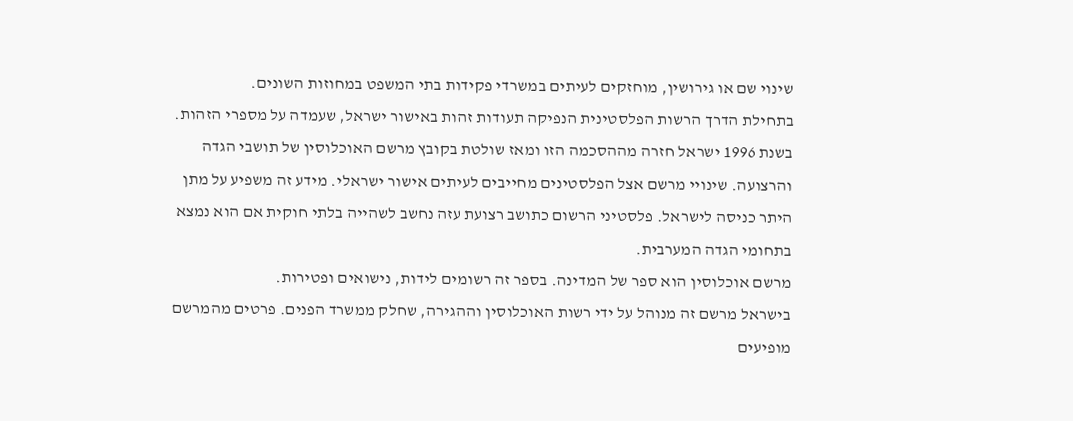שינוי שם או גירושין, מוחזקים לעיתים במשרדי פקידות בתי המשפט במחוזות השונים.
בתחילת הדרך הרשות הפלסטינית הנפיקה תעודות זהות באישור ישראל, שעמדה על מספרי הזהות. בשנת 1996 ישראל חזרה מההסכמה הזו ומאז שולטת בקובץ מרשם האוכלוסין של תושבי הגדה והרצועה. שינויי מרשם אצל הפלסטינים מחייבים לעיתים אישור ישראלי. מידע זה משפיע על מתן היתר כניסה לישראל. פלסטיני הרשום כתושב רצועת עזה נחשב לשהייה בלתי חוקית אם הוא נמצא בתחומי הגדה המערבית.
מרשם אוכלוסין הוא ספר של המדינה. בספר זה רשומים לידות, נישואים ופטירות.
בישראל מרשם זה מנוהל על ידי רשות האוכלוסין וההגירה, שחלק ממשרד הפנים. פרטים מהמרשם מופיעים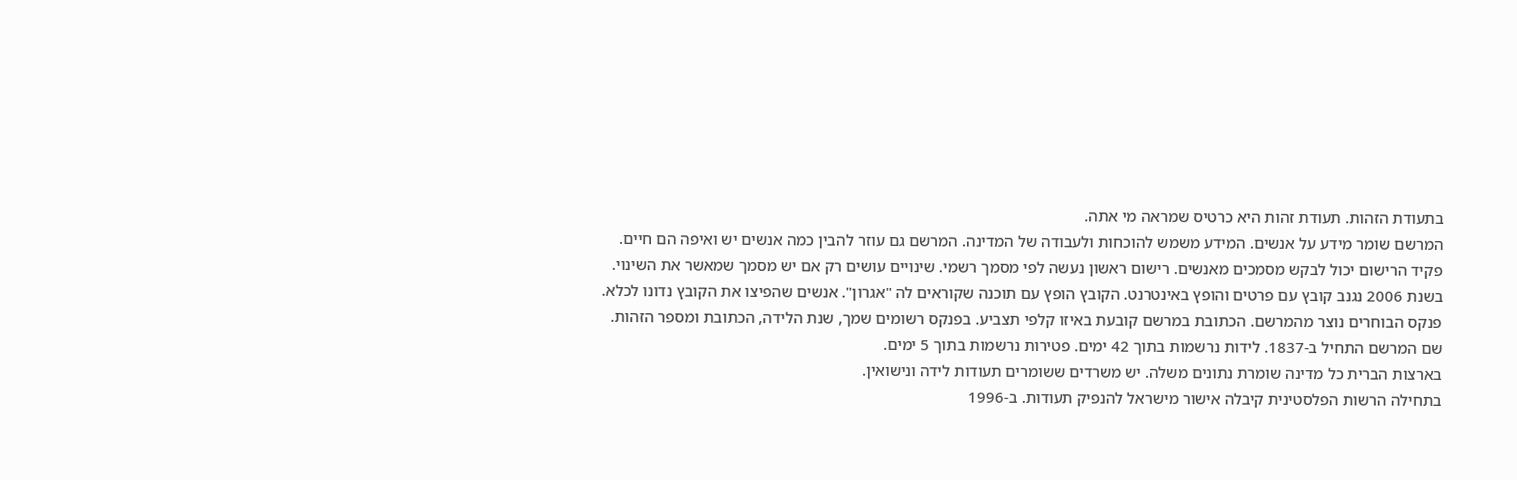בתעודת הזהות. תעודת זהות היא כרטיס שמראה מי אתה.
המרשם שומר מידע על אנשים. המידע משמש להוכחות ולעבודה של המדינה. המרשם גם עוזר להבין כמה אנשים יש ואיפה הם חיים.
פקיד הרישום יכול לבקש מסמכים מאנשים. רישום ראשון נעשה לפי מסמך רשמי. שינויים עושים רק אם יש מסמך שמאשר את השינוי.
בשנת 2006 נגנב קובץ עם פרטים והופץ באינטרנט. הקובץ הופץ עם תוכנה שקוראים לה "אגרון". אנשים שהפיצו את הקובץ נדונו לכלא.
פנקס הבוחרים נוצר מהמרשם. הכתובת במרשם קובעת באיזו קלפי תצביע. בפנקס רשומים שמך, שנת הלידה, הכתובת ומספר הזהות.
שם המרשם התחיל ב-1837. לידות נרשמות בתוך 42 ימים. פטירות נרשמות בתוך 5 ימים.
בארצות הברית כל מדינה שומרת נתונים משלה. יש משרדים ששומרים תעודות לידה ונישואין.
בתחילה הרשות הפלסטינית קיבלה אישור מישראל להנפיק תעודות. ב-1996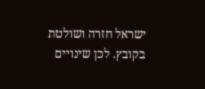ישראל חזרה ושולטת בקובץ. לכן שינויים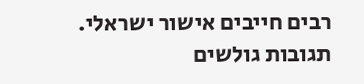רבים חייבים אישור ישראלי.
תגובות גולשים